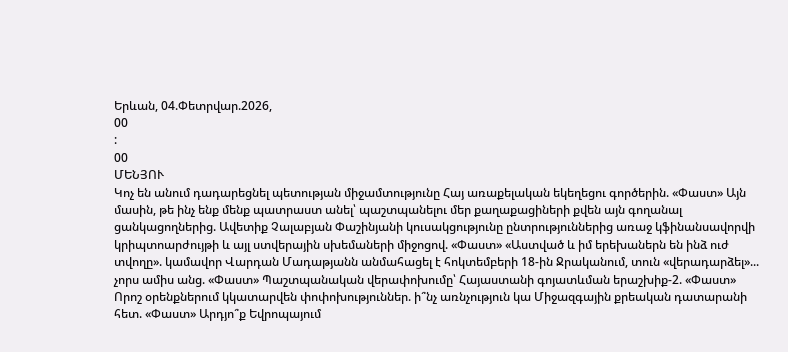Երևան, 04.Փետրվար.2026,
00
:
00
ՄԵՆՅՈՒ
Կոչ են անում դադարեցնել պետության միջամտությունը Հայ առաքելական եկեղեցու գործերին. «Փաստ» Այն մասին, թե ինչ ենք մենք պատրաստ անել՝ պաշտպանելու մեր քաղաքացիների քվեն այն գողանալ ցանկացողներից. Ավետիք Չալաբյան Փաշինյանի կուսակցությունը ընտրություններից առաջ կֆինանսավորվի կրիպտոարժույթի և այլ ստվերային սխեմաների միջոցով. «Փաստ» «Աստված և իմ երեխաներն են ինձ ուժ տվողը». կամավոր Վարդան Մադաթյանն անմահացել է հոկտեմբերի 18-ին Ջրականում, տուն «վերադարձել»... չորս ամիս անց. «Փաստ» Պաշտպանական վերափոխումը՝ Հայաստանի գոյատևման երաշխիք-2. «Փաստ» Որոշ օրենքներում կկատարվեն փոփոխություններ. ի՞նչ առնչություն կա Միջազգային քրեական դատարանի հետ. «Փաստ» Արդյո՞ք Եվրոպայում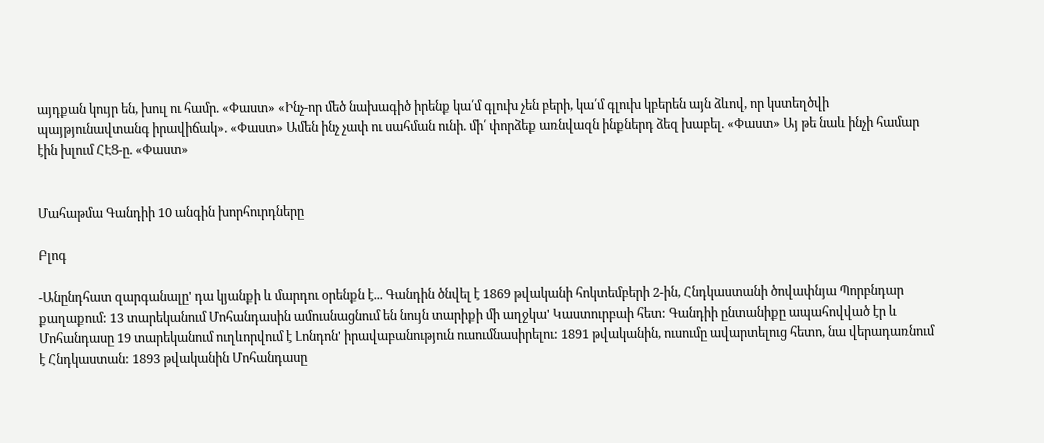այդքան կույր են, խուլ ու համր. «Փաստ» «Ինչ-որ մեծ նախագիծ իրենք կա՛մ գլուխ չեն բերի, կա՛մ գլուխ կբերեն այն ձևով, որ կստեղծվի պայթյունավտանգ իրավիճակ». «Փաստ» Ամեն ինչ չափ ու սահման ունի. մի՛ փորձեք առնվազն ինքներդ ձեզ խաբել. «Փաստ» Այ թե նաև ինչի համար էին խլում ՀԷՑ-ը. «Փաստ»


Մահաթմա Գանդիի 10 անգին խորհուրդները

Բլոգ

-Անընդհատ զարգանալը' դա կյանքի և մարդու օրենքն է... Գանդին ծնվել է 1869 թվականի հոկտեմբերի 2-ին, Հնդկաստանի ծովափնյա Պորբնդար քաղաքում: 13 տարեկանում Մոհանդասին ամուսնացնում են նույն տարիքի մի աղջկա' Կաստուրբաի հետ: Գանդիի ընտանիքը ապահովված էր և Մոհանդասը 19 տարեկանում ուղևորվում է Լոնդոն' իրավաբանություն ուսումնասիրելու: 1891 թվականին, ուսումը ավարտելուց հետո, նա վերադառնում է Հնդկաստան: 1893 թվականին Մոհանդասը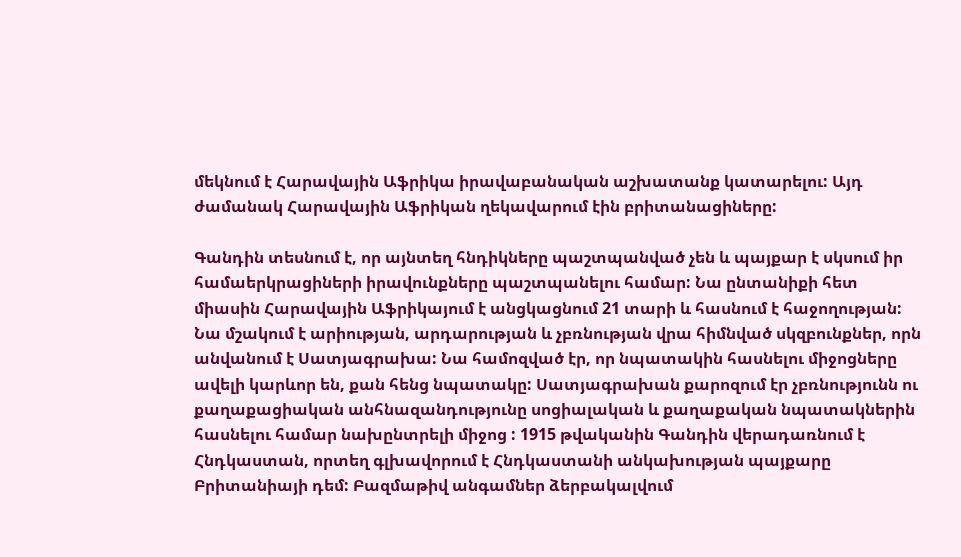մեկնում է Հարավային Աֆրիկա իրավաբանական աշխատանք կատարելու: Այդ ժամանակ Հարավային Աֆրիկան ղեկավարում էին բրիտանացիները:

Գանդին տեսնում է, որ այնտեղ հնդիկները պաշտպանված չեն և պայքար է սկսում իր համաերկրացիների իրավունքները պաշտպանելու համար: Նա ընտանիքի հետ միասին Հարավային Աֆրիկայում է անցկացնում 21 տարի և հասնում է հաջողության: Նա մշակում է արիության, արդարության և չբռնության վրա հիմնված սկզբունքներ, որն անվանում է Սատյագրախա: Նա համոզված էր, որ նպատակին հասնելու միջոցները ավելի կարևոր են, քան հենց նպատակը: Սատյագրախան քարոզում էր չբռնությունն ու քաղաքացիական անհնազանդությունը սոցիալական և քաղաքական նպատակներին հասնելու համար նախընտրելի միջոց : 1915 թվականին Գանդին վերադառնում է Հնդկաստան, որտեղ գլխավորում է Հնդկաստանի անկախության պայքարը Բրիտանիայի դեմ: Բազմաթիվ անգամներ ձերբակալվում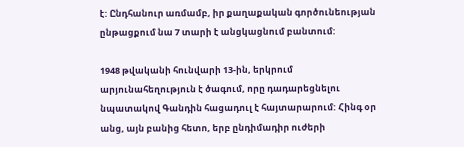է: Ընդհանուր առմամբ, իր քաղաքական գործունեության ընթացքում նա 7 տարի է անցկացնում բանտում:

1948 թվականի հունվարի 13-ին, երկրում արյունահեղություն է ծագում, որը դադարեցնելու նպատակով Գանդին հացադուլ է հայտարարում: Հինգ օր անց, այն բանից հետո, երբ ընդիմադիր ուժերի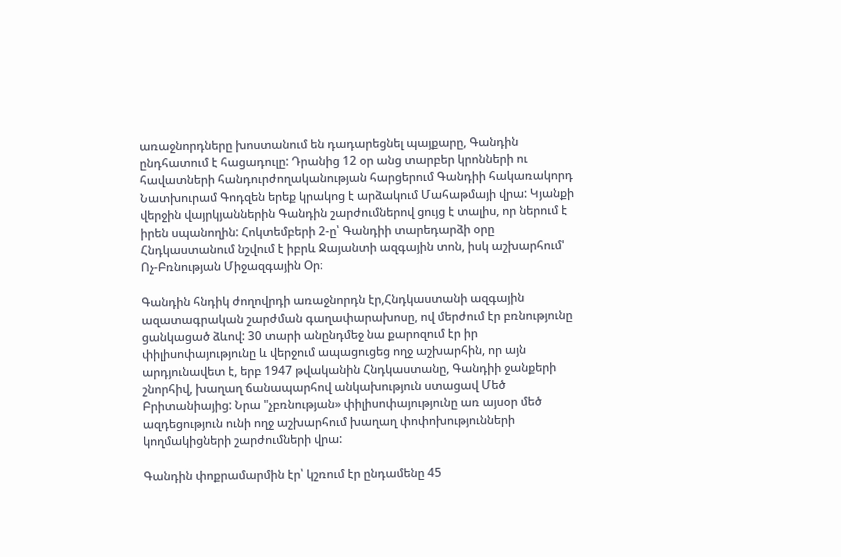առաջնորդները խոստանում են դադարեցնել պայքարը, Գանդին ընդհատում է հացադուլը: Դրանից 12 օր անց տարբեր կրոնների ու հավատների հանդուրժողականության հարցերում Գանդիի հակառակորդ Նատխուրամ Գոդզեն երեք կրակոց է արձակում Մահաթմայի վրա: Կյանքի վերջին վայրկյաններին Գանդին շարժումներով ցույց է տալիս, որ ներում է իրեն սպանողին: Հոկտեմբերի 2-ը՝ Գանդիի տարեդարձի օրը Հնդկաստանում նշվում է իբրև Ջայանտի ազգային տոն, իսկ աշխարհում' Ոչ-Բռնության Միջազգային Օր։

Գանդին հնդիկ ժողովրդի առաջնորդն էր,Հնդկաստանի ազգային ազատագրական շարժման գաղափարախոսը, ով մերժում էր բռնությունը ցանկացած ձևով: 30 տարի անընդմեջ նա քարոզում էր իր փիլիսոփայությունը և վերջում ապացուցեց ողջ աշխարհին, որ այն արդյունավետ է, երբ 1947 թվականին Հնդկաստանը, Գանդիի ջանքերի շնորհիվ, խաղաղ ճանապարհով անկախություն ստացավ Մեծ Բրիտանիայից: Նրա "չբռնության» փիլիսոփայությունը առ այսօր մեծ ազդեցություն ունի ողջ աշխարհում խաղաղ փոփոխությունների կողմակիցների շարժումների վրա:

Գանդին փոքրամարմին էր՝ կշռում էր ընդամենը 45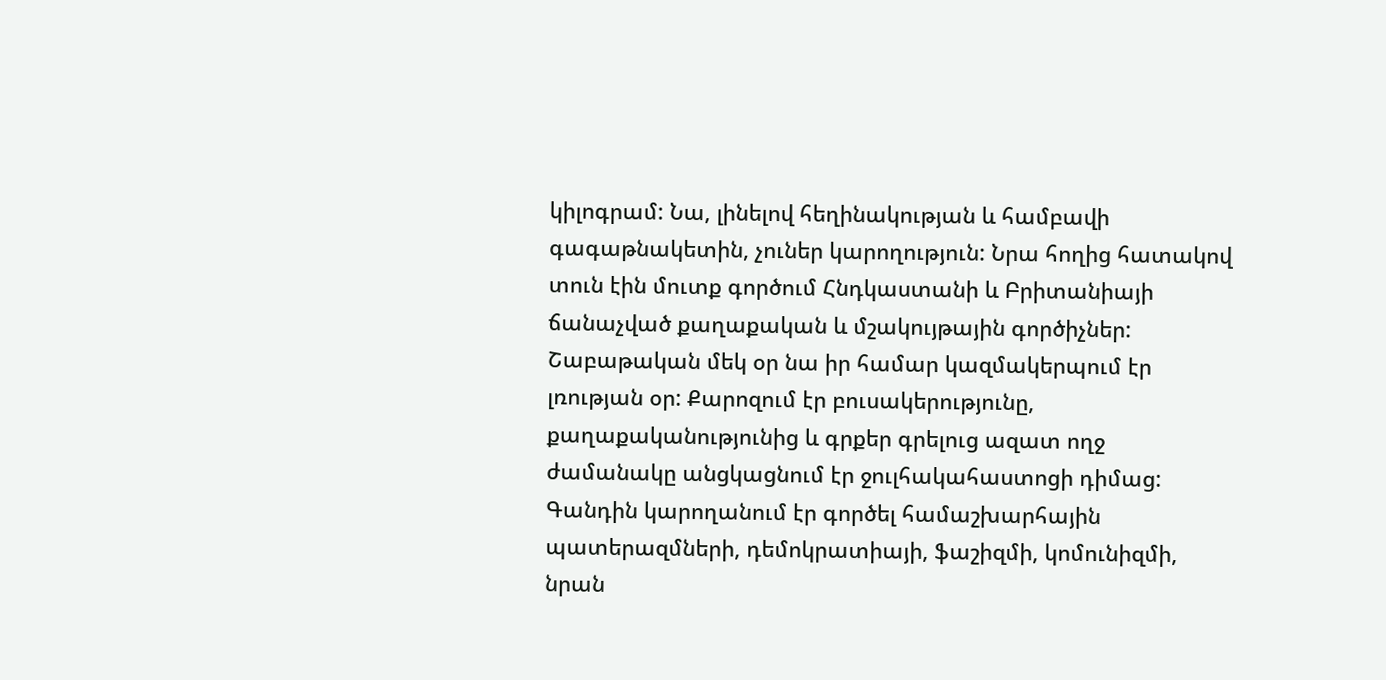կիլոգրամ: Նա, լինելով հեղինակության և համբավի գագաթնակետին, չուներ կարողություն: Նրա հողից հատակով տուն էին մուտք գործում Հնդկաստանի և Բրիտանիայի ճանաչված քաղաքական և մշակույթային գործիչներ: Շաբաթական մեկ օր նա իր համար կազմակերպում էր լռության օր: Քարոզում էր բուսակերությունը, քաղաքականությունից և գրքեր գրելուց ազատ ողջ ժամանակը անցկացնում էր ջուլհակահաստոցի դիմաց: Գանդին կարողանում էր գործել համաշխարհային պատերազմների, դեմոկրատիայի, ֆաշիզմի, կոմունիզմի, նրան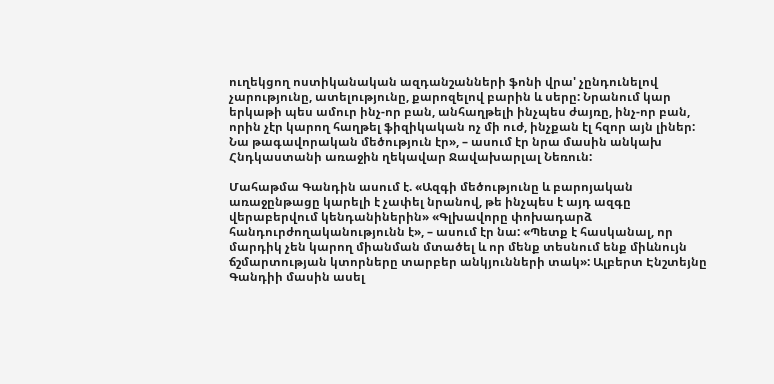ուղեկցող ոստիկանական ազդանշանների ֆոնի վրա' չընդունելով չարությունը, ատելությունը, քարոզելով բարին և սերը: Նրանում կար երկաթի պես ամուր ինչ-որ բան, անհաղթելի ինչպես ժայռը, ինչ-որ բան, որին չէր կարող հաղթել ֆիզիկական ոչ մի ուժ, ինչքան էլ հզոր այն լիներ: Նա թագավորական մեծություն էր», – ասում էր նրա մասին անկախ Հնդկաստանի առաջին ղեկավար Ջավախարլալ Նեռուն:

Մահաթմա Գանդին ասում է. «Ազգի մեծությունը և բարոյական առաջընթացը կարելի է չափել նրանով, թե ինչպես է այդ ազգը վերաբերվում կենդանիներին» «Գլխավորը փոխադարձ հանդուրժողականությունն է», – ասում էր նա: «Պետք է հասկանալ, որ մարդիկ չեն կարող միանման մտածել և որ մենք տեսնում ենք միևնույն ճշմարտության կտորները տարբեր անկյունների տակ»: Ալբերտ Էնշտեյնը Գանդիի մասին ասել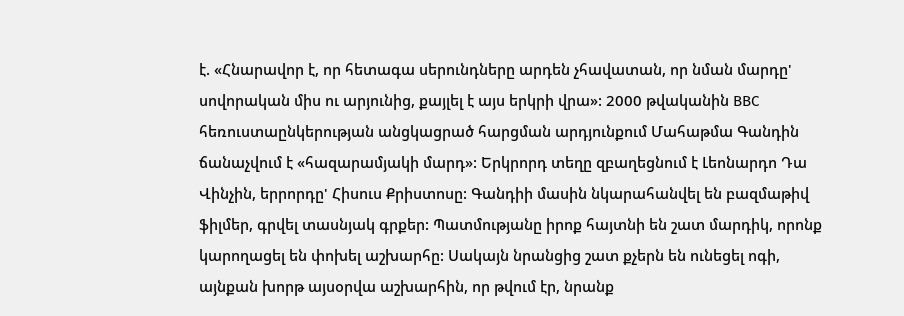է. «Հնարավոր է, որ հետագա սերունդները արդեն չհավատան, որ նման մարդը' սովորական միս ու արյունից, քայլել է այս երկրի վրա»: 2000 թվականին BBC հեռուստաընկերության անցկացրած հարցման արդյունքում Մահաթմա Գանդին ճանաչվում է «հազարամյակի մարդ»: Երկրորդ տեղը զբաղեցնում է Լեոնարդո Դա Վինչին, երրորդը' Հիսուս Քրիստոսը: Գանդիի մասին նկարահանվել են բազմաթիվ ֆիլմեր, գրվել տասնյակ գրքեր: Պատմությանը իրոք հայտնի են շատ մարդիկ, որոնք կարողացել են փոխել աշխարհը: Սակայն նրանցից շատ քչերն են ունեցել ոգի, այնքան խորթ այսօրվա աշխարհին, որ թվում էր, նրանք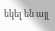եկել են այլ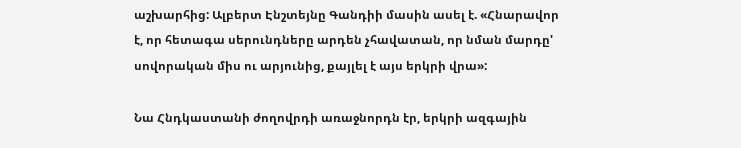աշխարհից: Ալբերտ Էնշտեյնը Գանդիի մասին ասել է. «Հնարավոր է, որ հետագա սերունդները արդեն չհավատան, որ նման մարդը' սովորական միս ու արյունից, քայլել է այս երկրի վրա»:

Նա Հնդկաստանի ժողովրդի առաջնորդն էր, երկրի ազգային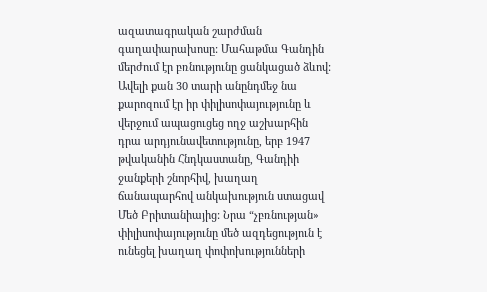ազատագրական շարժման գաղափարախոսը: Մահաթմա Գանդին մերժում էր բռնությունը ցանկացած ձևով: Ավելի քան 30 տարի անընդմեջ նա քարոզում էր իր փիլիսոփայությունը և վերջում ապացուցեց ողջ աշխարհին դրա արդյունավետությունը, երբ 1947 թվականին Հնդկաստանը, Գանդիի ջանքերի շնորհիվ, խաղաղ ճանապարհով անկախություն ստացավ Մեծ Բրիտանիայից: Նրա “չբռնության» փիլիսոփայությունը մեծ ազդեցություն է ունեցել խաղաղ փոփոխությունների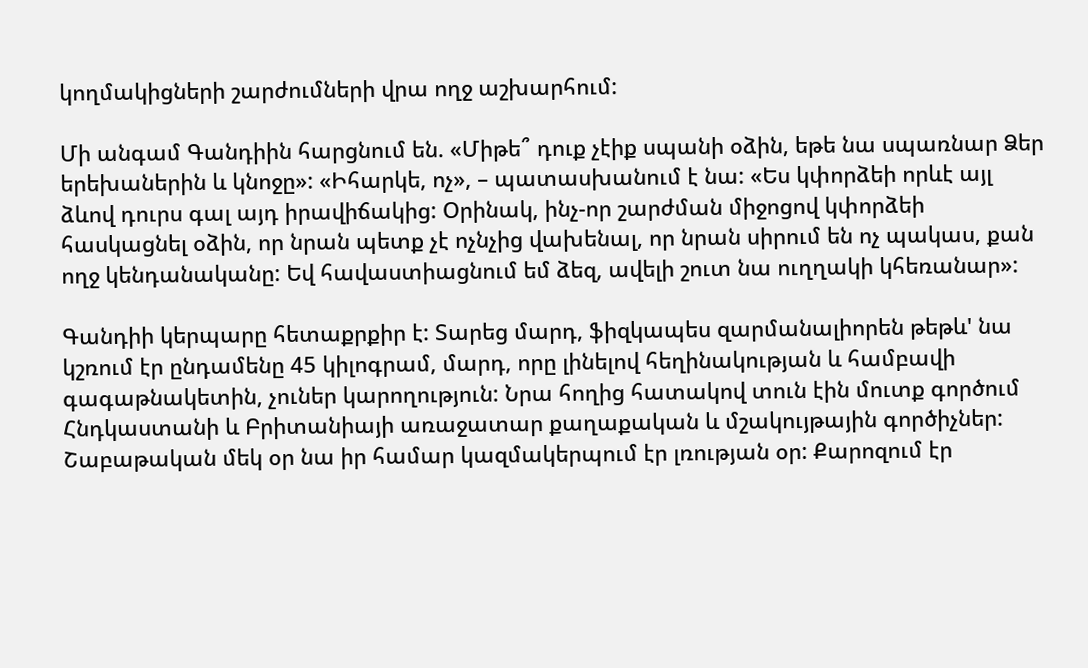կողմակիցների շարժումների վրա ողջ աշխարհում:

Մի անգամ Գանդիին հարցնում են. «Միթե՞ դուք չէիք սպանի օձին, եթե նա սպառնար Ձեր երեխաներին և կնոջը»: «Իհարկե, ոչ», – պատասխանում է նա: «Ես կփորձեի որևէ այլ ձևով դուրս գալ այդ իրավիճակից: Օրինակ, ինչ-որ շարժման միջոցով կփորձեի հասկացնել օձին, որ նրան պետք չէ ոչնչից վախենալ, որ նրան սիրում են ոչ պակաս, քան ողջ կենդանականը: Եվ հավաստիացնում եմ ձեզ, ավելի շուտ նա ուղղակի կհեռանար»:

Գանդիի կերպարը հետաքրքիր է: Տարեց մարդ, ֆիզկապես զարմանալիորեն թեթև' նա կշռում էր ընդամենը 45 կիլոգրամ, մարդ, որը լինելով հեղինակության և համբավի գագաթնակետին, չուներ կարողություն: Նրա հողից հատակով տուն էին մուտք գործում Հնդկաստանի և Բրիտանիայի առաջատար քաղաքական և մշակույթային գործիչներ: Շաբաթական մեկ օր նա իր համար կազմակերպում էր լռության օր: Քարոզում էր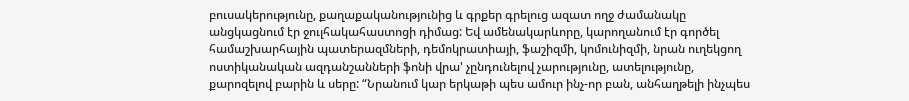բուսակերությունը, քաղաքականությունից և գրքեր գրելուց ազատ ողջ ժամանակը անցկացնում էր ջուլհակահաստոցի դիմաց: Եվ ամենակարևորը, կարողանում էր գործել համաշխարհային պատերազմների, դեմոկրատիայի, ֆաշիզմի, կոմունիզմի, նրան ուղեկցող ոստիկանական ազդանշանների ֆոնի վրա' չընդունելով չարությունը, ատելությունը, քարոզելով բարին և սերը: “Նրանում կար երկաթի պես ամուր ինչ-որ բան, անհաղթելի ինչպես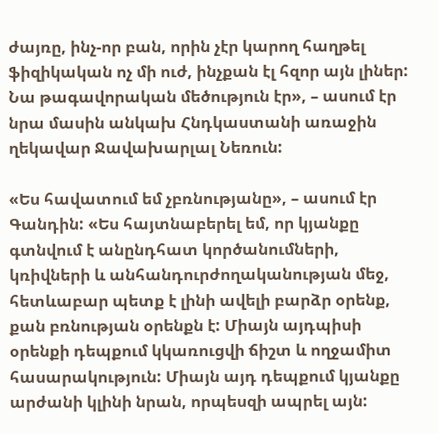ժայռը, ինչ-որ բան, որին չէր կարող հաղթել ֆիզիկական ոչ մի ուժ, ինչքան էլ հզոր այն լիներ: Նա թագավորական մեծություն էր», – ասում էր նրա մասին անկախ Հնդկաստանի առաջին ղեկավար Ջավախարլալ Նեռուն:

«Ես հավատում եմ չբռնությանը», – ասում էր Գանդին: «Ես հայտնաբերել եմ, որ կյանքը գտնվում է անընդհատ կործանումների, կռիվների և անհանդուրժողականության մեջ, հետևաբար պետք է լինի ավելի բարձր օրենք, քան բռնության օրենքն է: Միայն այդպիսի օրենքի դեպքում կկառուցվի ճիշտ և ողջամիտ հասարակություն: Միայն այդ դեպքում կյանքը արժանի կլինի նրան, որպեսզի ապրել այն: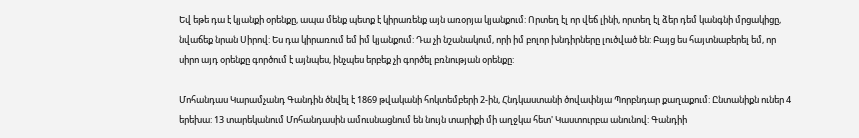Եվ եթե դա է կյանքի օրենքը, ապա մենք պետք է կիրառենք այն առօրյա կյանքում: Որտեղ էլ որ վեճ լինի, որտեղ էլ ձեր դեմ կանգնի մրցակիցը, նվաճեք նրան Սիրով: Ես դա կիրառում եմ իմ կյանքում: Դա չի նշանակում, որի իմ բոլոր խնդիրները լուծված են: Բայց ես հայտնաբերել եմ, որ սիրո այդ օրենքը գործում է այնպես, ինչպես երբեք չի գործել բռնության օրենքը:

Մոհանդաս Կարամչանդ Գանդին ծնվել է 1869 թվականի հոկտեմբերի 2-ին, Հնդկաստանի ծովափնյա Պորբնդար քաղաքում: Ընտանիքն ուներ 4 երեխա: 13 տարեկանում Մոհանդասին ամուսնացնում են նույն տարիքի մի աղջկա հետ' Կաստուրբա անունով: Գանդիի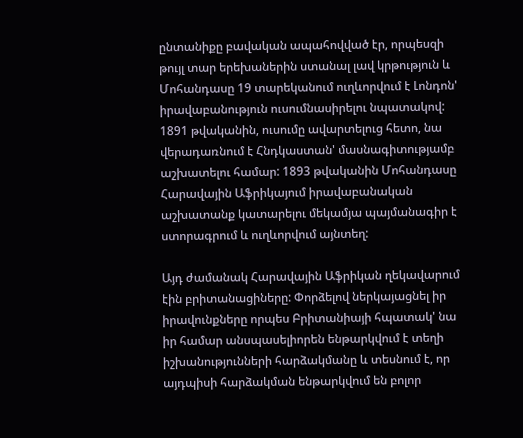ընտանիքը բավական ապահովված էր, որպեսզի թույլ տար երեխաներին ստանալ լավ կրթություն և Մոհանդասը 19 տարեկանում ուղևորվում է Լոնդոն' իրավաբանություն ուսումնասիրելու նպատակով: 1891 թվականին, ուսումը ավարտելուց հետո, նա վերադառնում է Հնդկաստան' մասնագիտությամբ աշխատելու համար: 1893 թվականին Մոհանդասը Հարավային Աֆրիկայում իրավաբանական աշխատանք կատարելու մեկամյա պայմանագիր է ստորագրում և ուղևորվում այնտեղ:

Այդ ժամանակ Հարավային Աֆրիկան ղեկավարում էին բրիտանացիները: Փորձելով ներկայացնել իր իրավունքները որպես Բրիտանիայի հպատակ' նա իր համար անսպասելիորեն ենթարկվում է տեղի իշխանությունների հարձակմանը և տեսնում է, որ այդպիսի հարձակման ենթարկվում են բոլոր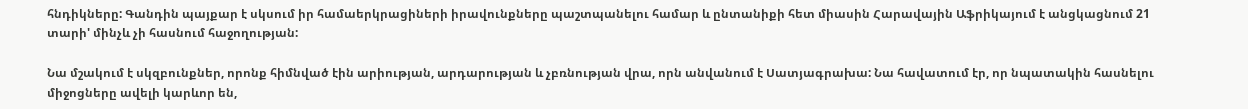հնդիկները: Գանդին պայքար է սկսում իր համաերկրացիների իրավունքները պաշտպանելու համար և ընտանիքի հետ միասին Հարավային Աֆրիկայում է անցկացնում 21 տարի' մինչև չի հասնում հաջողության:

Նա մշակում է սկզբունքներ, որոնք հիմնված էին արիության, արդարության և չբռնության վրա, որն անվանում է Սատյագրախա: Նա հավատում էր, որ նպատակին հասնելու միջոցները ավելի կարևոր են,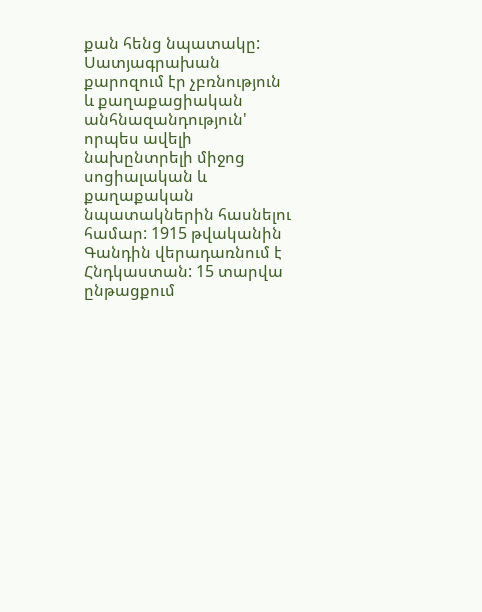քան հենց նպատակը: Սատյագրախան քարոզում էր չբռնություն և քաղաքացիական անհնազանդություն' որպես ավելի նախընտրելի միջոց սոցիալական և քաղաքական նպատակներին հասնելու համար: 1915 թվականին Գանդին վերադառնում է Հնդկաստան: 15 տարվա ընթացքում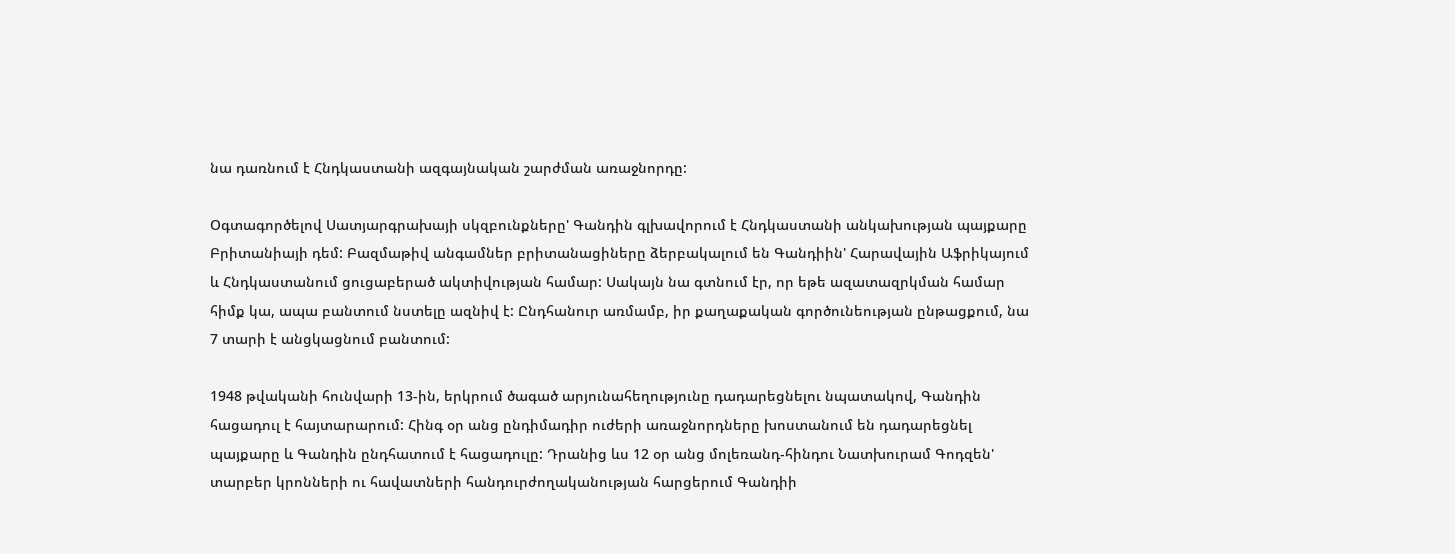նա դառնում է Հնդկաստանի ազգայնական շարժման առաջնորդը:

Օգտագործելով Սատյարգրախայի սկզբունքները' Գանդին գլխավորում է Հնդկաստանի անկախության պայքարը Բրիտանիայի դեմ: Բազմաթիվ անգամներ բրիտանացիները ձերբակալում են Գանդիին' Հարավային Աֆրիկայում և Հնդկաստանում ցուցաբերած ակտիվության համար: Սակայն նա գտնում էր, որ եթե ազատազրկման համար հիմք կա, ապա բանտում նստելը ազնիվ է: Ընդհանուր առմամբ, իր քաղաքական գործունեության ընթացքում, նա 7 տարի է անցկացնում բանտում:

1948 թվականի հունվարի 13-ին, երկրում ծագած արյունահեղությունը դադարեցնելու նպատակով, Գանդին հացադուլ է հայտարարում: Հինգ օր անց ընդիմադիր ուժերի առաջնորդները խոստանում են դադարեցնել պայքարը և Գանդին ընդհատում է հացադուլը: Դրանից ևս 12 օր անց մոլեռանդ-հինդու Նատխուրամ Գոդզեն' տարբեր կրոնների ու հավատների հանդուրժողականության հարցերում Գանդիի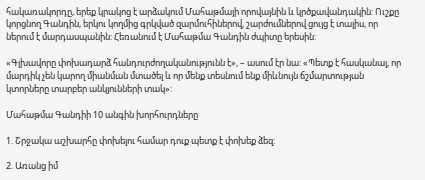հակառակորդը, երեք կրակոց է արձակում Մահաթմայի որովայնին և կրծքավանդակին: Ուշքը կորցնող Գանդին, երկու կողմից գրկված զարմուհիներով, շարժումներով ցույց է տալիս, որ ներում է մարդասպանին: Հեռանում է Մահաթմա Գանդին ժպիտը երեսին:

«Գլխավորը փոխադարձ հանդուրժողականությունն է», – ասում էր նա: «Պետք է հասկանալ, որ մարդիկ չեն կարող միանման մտածել և որ մենք տեսնում ենք միևնույն ճշմարտության կտորները տարբեր անկյունների տակ»:

Մահաթմա Գանդիի 10 անգին խորհուրդները

1. Շրջակա աշխարհը փոխելու համար դուք պետք է փոխեք ձեզ:

2. Առանց իմ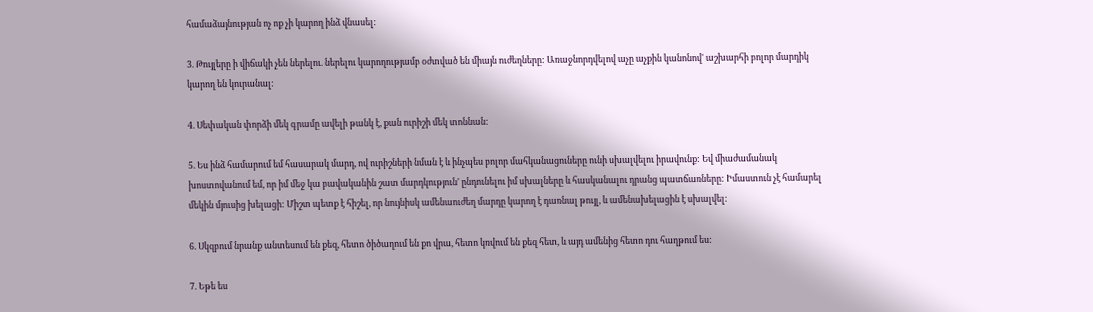համաձայնության ոչ ոք չի կարող ինձ վնասել:

3. Թույլերը ի վիճակի չեն ներելու. ներելու կարողությամբ օժտված են միայն ուժեղները: Առաջնորդվելով աչը աչքին կանոնով' աշխարհի բոլոր մարդիկ կարող են կուրանալ:

4. Սեփական փորձի մեկ գրամը ավելի թանկ է, քան ուրիշի մեկ տոննան:

5. Ես ինձ համարում եմ հասարակ մարդ, ով ուրիշների նման է և ինչպես բոլոր մահկանացուները ունի սխալվելու իրավունք: Եվ միաժամանակ խոստովանում եմ, որ իմ մեջ կա բավականին շատ մարդկություն' ընդունելու իմ սխալները և հասկանալու դրանց պատճառները: Իմաստուն չէ համարել մեկին մյուսից խելացի: Միշտ պետք է հիշել, որ նույնիսկ ամենաուժեղ մարդը կարող է դառնալ թույլ, և ամենախելացին է սխալվել:

6. Սկզբում նրանք անտեսում են քեզ, հետո ծիծաղում են քո վրա, հետո կռվում են քեզ հետ, և այդ ամենից հետո դու հաղթում ես:

7. Եթե ես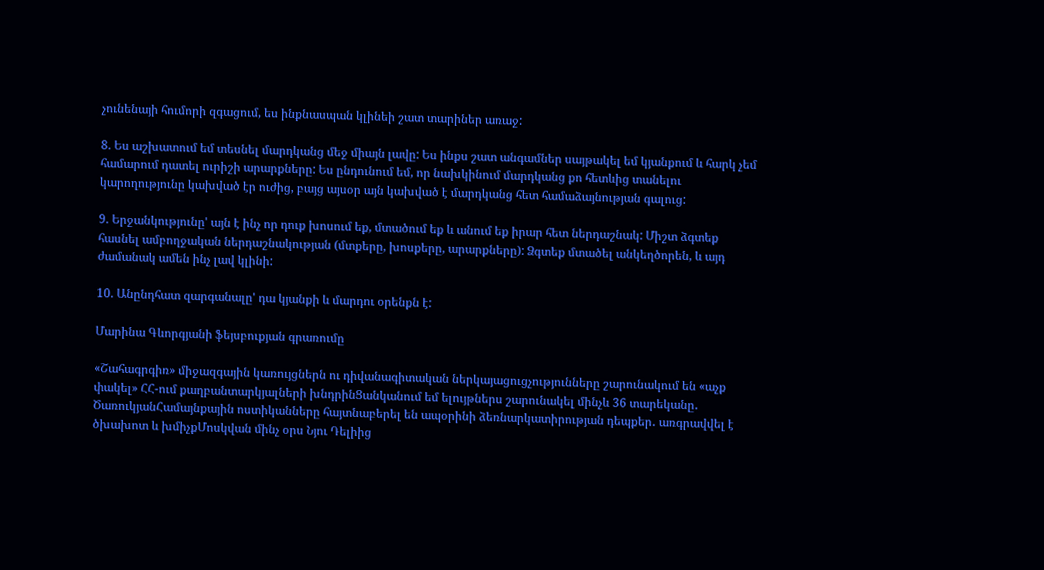չունենայի հումորի զգացում, ես ինքնասպան կլինեի շատ տարիներ առաջ:

8. Ես աշխատում եմ տեսնել մարդկանց մեջ միայն լավը: Ես ինքս շատ անգամներ սայթակել եմ կյանքում և հարկ չեմ համարում դատել ուրիշի արարքները: Ես ընդունում եմ, որ նախկինում մարդկանց քո հետևից տանելու կարողությունը կախված էր ուժից, բայց այսօր այն կախված է մարդկանց հետ համաձայնության գալուց:

9. Երջանկությունը' այն է ինչ որ դուք խոսում եք, մտածում եք և անում եք իրար հետ ներդաշնակ: Միշտ ձգտեք հասնել ամբողջական ներդաշնակության (մտքերը, խոսքերը, արարքները): Ձգտեք մտածել անկեղծորեն, և այդ ժամանակ ամեն ինչ լավ կլինի:

10. Անընդհատ զարգանալը' դա կյանքի և մարդու օրենքն է:

Մարինա Գևորգյանի ֆեյսբուքյան գրառումը

«Շահագրգիռ» միջազգային կառույցներն ու դիվանագիտական ներկայացուցչությունները շարունակում են «աչք փակել» ՀՀ-ում քաղբանտարկյալների խնդրինՑանկանում եմ ելույթներս շարունակել մինչև 36 տարեկանը․ ԾառուկյանՀամայնքային ոստիկանները հայտնաբերել են ապօրինի ձեռնարկատիրության դեպքեր․ առգրավվել է ծխախոտ և խմիչքՄոսկվան մինչ օրս Նյու Դելիից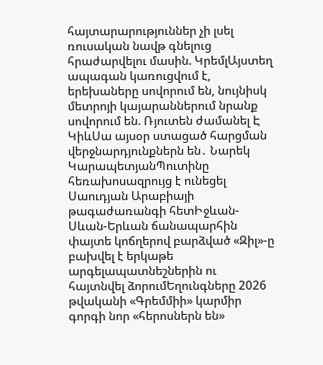հայտարարություններ չի լսել ռուսական նավթ գնելուց հրաժարվելու մասին. ԿրեմլԱյստեղ ապագան կառուցվում է, երեխաները սովորում են, նույնիսկ մետրոյի կայարաններում նրանք սովորում են. Ռյուտեն ժամանել Է ԿիևՍա այսօր ստացած հարցման վերջնարդյունքներն են․ Նարեկ ԿարապետյանՊուտինը հեռախոսազրույց է ունեցել Սաուդյան Արաբիայի թագաժառանգի հետԻջևան-Սևան-Երևան ճանապարհին փայտե կոճղերով բարձված «Զիլ»-ը բախվել է երկաթե արգելապատնեշներին ու հայտնվել ձորումԵղունգները 2026 թվականի «Գրեմմիի» կարմիր գորգի նոր «հերոսներն են»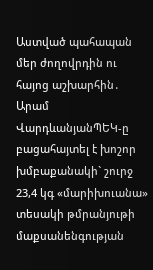Աստված պահապան մեր ժողովրդին ու հայոց աշխարհին․ Արամ ՎարդևանյանՊԵԿ-ը բացահայտել է խոշոր խմբաքանակի` շուրջ 23,4 կգ «մարիխուանա» տեսակի թմրանյութի մաքսանենգության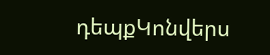դեպքԿոնվերս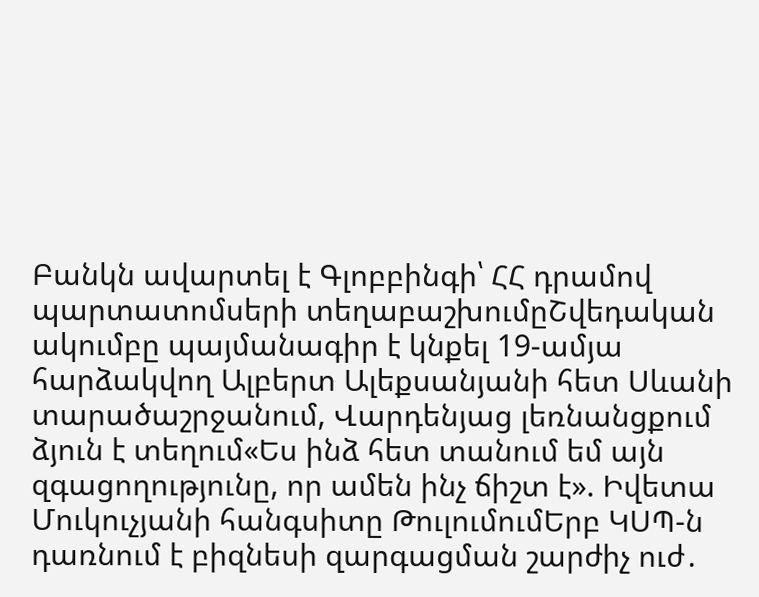Բանկն ավարտել է Գլոբբինգի՝ ՀՀ դրամով պարտատոմսերի տեղաբաշխումըՇվեդական ակումբը պայմանագիր է կնքել 19-ամյա հարձակվող Ալբերտ Ալեքսանյանի հետ Սևանի տարածաշրջանում, Վարդենյաց լեռնանցքում ձյուն է տեղում«Ես ինձ հետ տանում եմ այն զգացողությունը, որ ամեն ինչ ճիշտ է». Իվետա Մուկուչյանի հանգսիտը ԹուլումումԵրբ ԿՍՊ-ն դառնում է բիզնեսի զարգացման շարժիչ ուժ․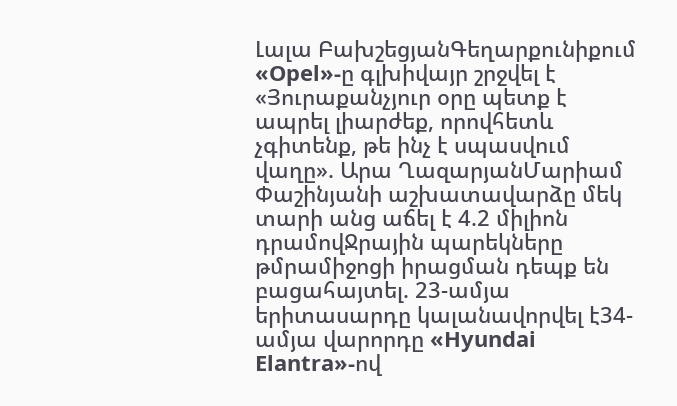Լալա ԲախշեցյանԳեղարքունիքում «Opel»-ը գլխիվայր շրջվել է «Յուրաքանչյուր օրը պետք է ապրել լիարժեք, որովհետև չգիտենք, թե ինչ է սպասվում վաղը». Արա ՂազարյանՄարիամ Փաշինյանի աշխատավարձը մեկ տարի անց աճել է 4.2 միլիոն դրամովՋրային պարեկները թմրամիջոցի իրացման դեպք են բացահայտել. 23-ամյա երիտասարդը կալանավորվել է34-ամյա վարորդը «Hyundai Elantra»-ով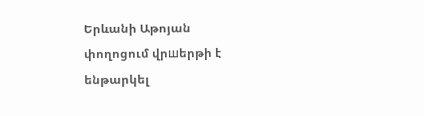Երևանի Աթոյան փողոցում վրшերթի է ենթարկել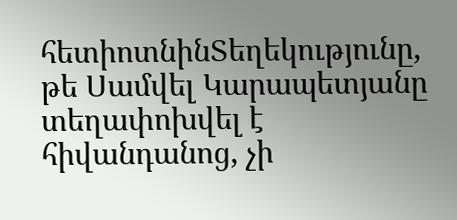հետիոտնինՏեղեկությունը, թե Սամվել Կարապետյանը տեղափոխվել է հիվանդանոց, չի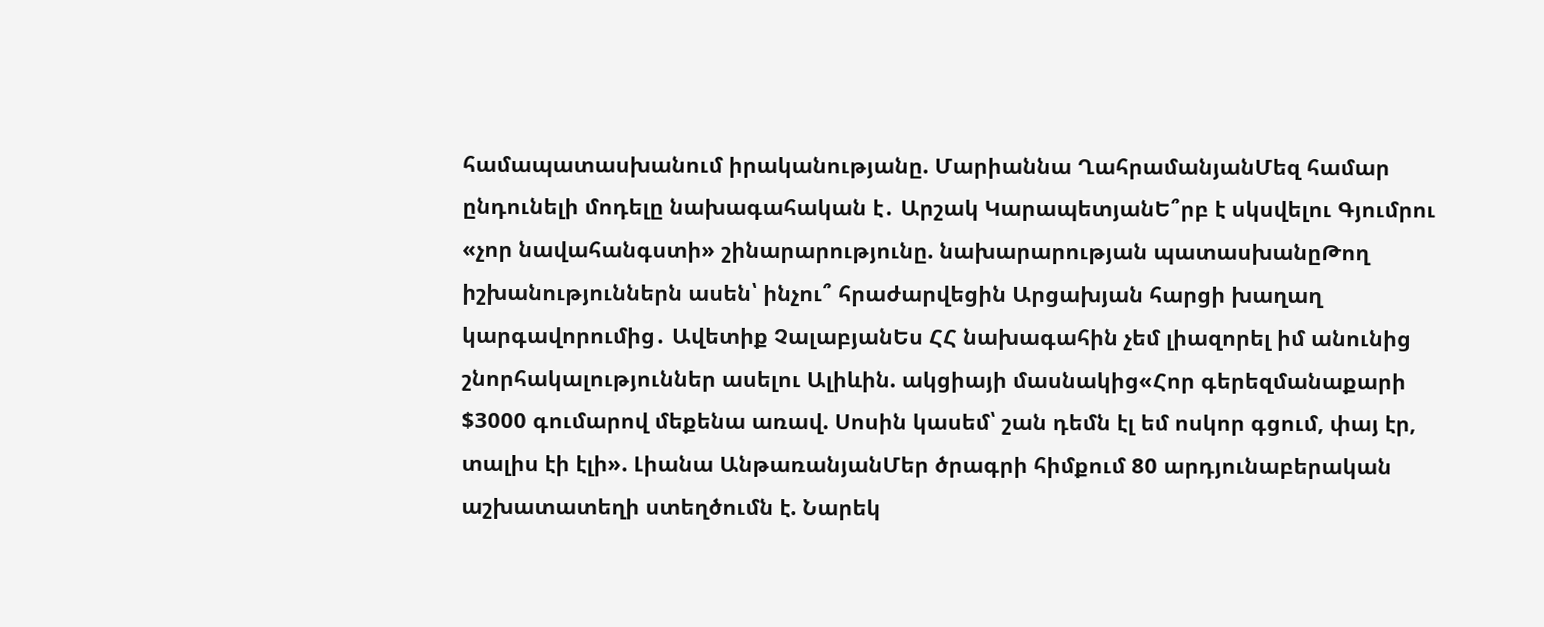համապատասխանում իրականությանը. Մարիաննա ՂահրամանյանՄեզ համար ընդունելի մոդելը նախագահական է․ Արշակ ԿարապետյանԵ՞րբ է սկսվելու Գյումրու «չոր նավահանգստի» շինարարությունը. նախարարության պատասխանըԹող իշխանություններն ասեն՝ ինչու՞ հրաժարվեցին Արցախյան հարցի խաղաղ կարգավորումից․ Ավետիք ՉալաբյանԵս ՀՀ նախագահին չեմ լիազորել իմ անունից շնորհակալություններ ասելու Ալիևին. ակցիայի մասնակից«Հոր գերեզմանաքարի $3000 գումարով մեքենա առավ. Սոսին կասեմ՝ շան դեմն էլ եմ ոսկոր գցում, փայ էր, տալիս էի էլի». Լիանա ԱնթառանյանՄեր ծրագրի հիմքում 80 արդյունաբերական աշխատատեղի ստեղծումն է. Նարեկ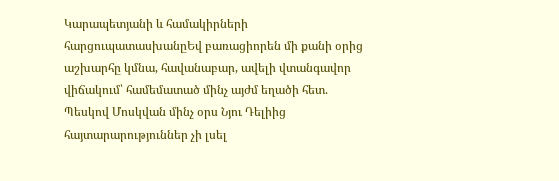Կարապետյանի և համակիրների հարցուպատասխանըԵվ բառացիորեն մի քանի օրից աշխարհը կմնա, հավանաբար, ավելի վտանգավոր վիճակում՝ համեմատած մինչ այժմ եղածի հետ. Պեսկով Մոսկվան մինչ օրս Նյու Դելիից հայտարարություններ չի լսել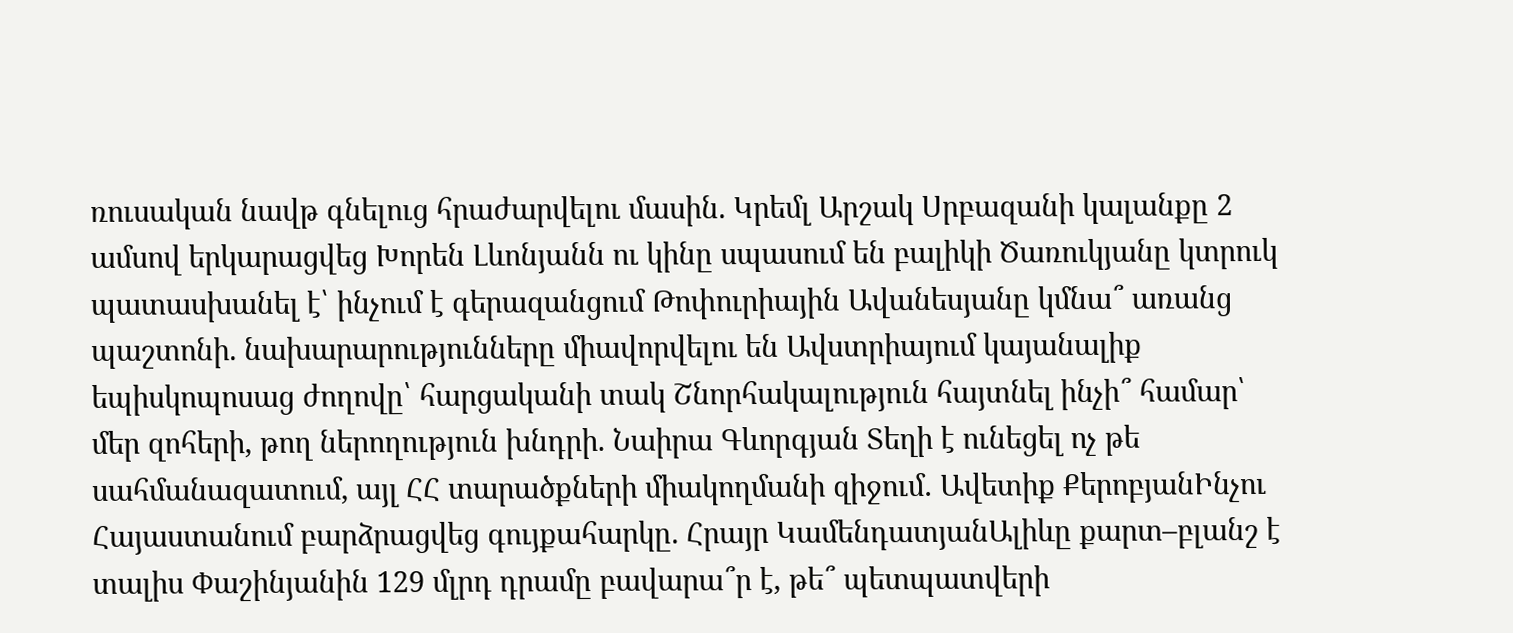ռուսական նավթ գնելուց հրաժարվելու մասին. Կրեմլ Արշակ Սրբազանի կալանքը 2 ամսով երկարացվեց Խորեն Լևոնյանն ու կինը սպասում են բալիկի Ծառուկյանը կտրուկ պատասխանել է՝ ինչում է գերազանցում Թոփուրիային Ավանեսյանը կմնա՞ առանց պաշտոնի. նախարարությունները միավորվելու են Ավստրիայում կայանալիք եպիսկոպոսաց ժողովը՝ հարցականի տակ Շնորհակալություն հայտնել ինչի՞ համար՝ մեր զոհերի, թող ներողություն խնդրի. Նաիրա Գևորգյան Տեղի է ունեցել ոչ թե սահմանազատում, այլ ՀՀ տարածքների միակողմանի զիջում․ Ավետիք ՔերոբյանԻնչու Հայաստանում բարձրացվեց գույքահարկը. Հրայր ԿամենդատյանԱլիևը քարտ–բլանշ է տալիս Փաշինյանին 129 մլրդ դրամը բավարա՞ր է, թե՞ պետպատվերի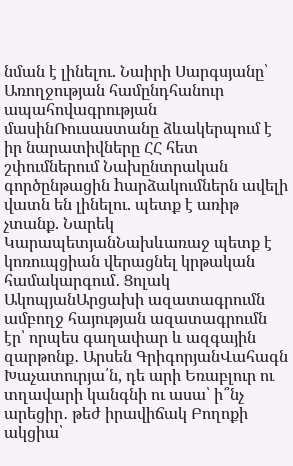նման է լինելու. Նաիրի Սարգսյանը՝ Առողջության համընդհանուր ապահովագրության մասինՌուսաստանը ձևակերպում է իր նարատիվները ՀՀ հետ շփումներում Նախընտրական գործընթացին hարձակումներն ավելի վատն են լինելու. պետք է առիթ չտանք. Նարեկ ԿարապետյանՆախևառաջ պետք է կոռուպցիան վերացնել կրթական համակարգում․ Ցոլակ ԱկոպյանԱրցախի ազատագրումն ամբողջ հայության ազատագրումն էր՝ որպես գաղափար և ազգային զարթոնք․ Արսեն ԳրիգորյանՎահագն Խաչատուրյա՛ն, դե արի Եռաբլուր ու տղավարի կանգնի ու ասա՝ ի՞նչ արեցիր․ թեժ իրավիճակ Բողոքի ակցիա՝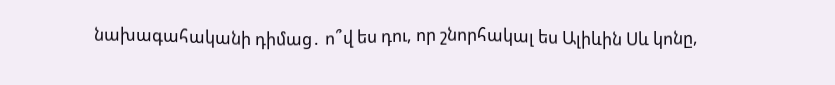նախագահականի դիմաց․ ո՞վ ես դու, որ շնորհակալ ես Ալիևին Սև կոնը,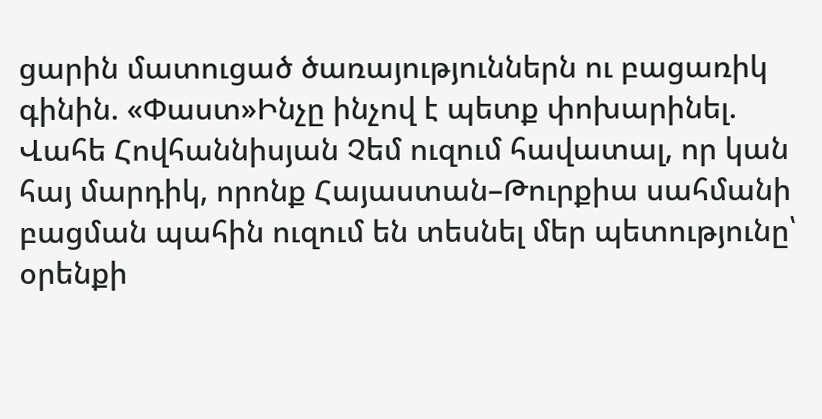ցարին մատուցած ծառայություններն ու բացառիկ գինին. «Փաստ»Ինչը ինչով է պետք փոխարինել. Վահե Հովհաննիսյան Չեմ ուզում հավատալ, որ կան հայ մարդիկ, որոնք Հայաստան–Թուրքիա սահմանի բացման պահին ուզում են տեսնել մեր պետությունը՝ օրենքի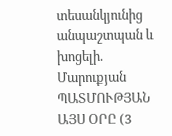տեսանկյունից անպաշտպան և խոցելի. Մարուքյան ՊԱՏՄՈՒԹՅԱՆ ԱՅՍ ՕՐԸ (3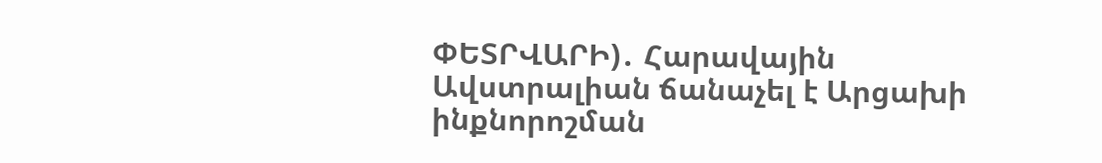ՓԵՏՐՎԱՐԻ)․ Հարավային Ավստրալիան ճանաչել է Արցախի ինքնորոշման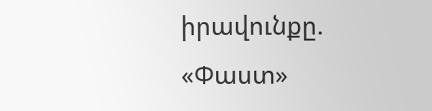իրավունքը. «Փաստ»